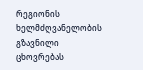რეგიონის ხელმძღვანელობის გზავნილი
ცხოვრებას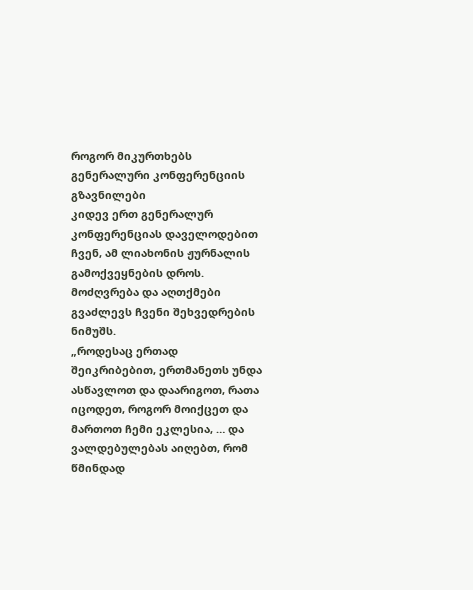როგორ მიკურთხებს გენერალური კონფერენციის გზავნილები
კიდევ ერთ გენერალურ კონფერენციას დაველოდებით ჩვენ, ამ ლიახონის ჟურნალის გამოქვეყნების დროს. მოძღვრება და აღთქმები გვაძლევს Ჩვენი შეხვედრების ნიმუშს.
„როდესაც ერთად შეიკრიბებით, ერთმანეთს უნდა ასწავლოთ და დაარიგოთ, რათა იცოდეთ, როგორ მოიქცეთ და მართოთ ჩემი ეკლესია, … და ვალდებულებას აიღებთ, რომ წმინდად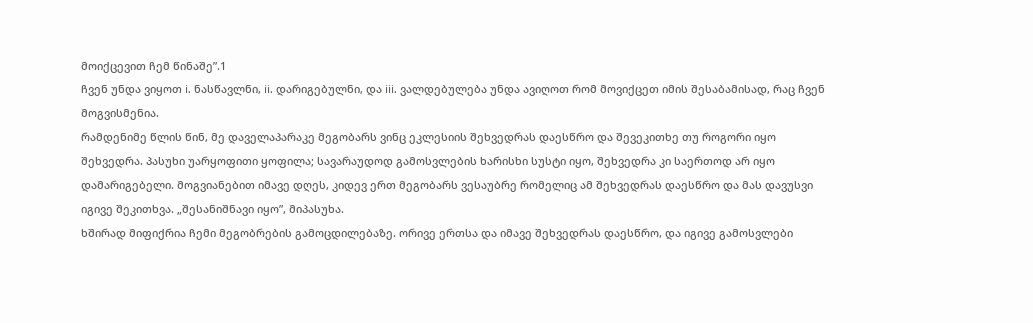მოიქცევით ჩემ წინაშე”.1
ჩვენ უნდა ვიყოთ i. ნასწავლნი, ii. დარიგებულნი, და iii. ვალდებულება უნდა ავიღოთ რომ მოვიქცეთ იმის შესაბამისად, რაც ჩვენ მოგვისმენია.
რამდენიმე წლის წინ, მე დაველაპარაკე მეგობარს ვინც ეკლესიის შეხვედრას დაესწრო და შევეკითხე თუ როგორი იყო შეხვედრა. პასუხი უარყოფითი ყოფილა; სავარაუდოდ გამოსვლების ხარისხი სუსტი იყო, შეხვედრა კი საერთოდ არ იყო დამარიგებელი. მოგვიანებით იმავე დღეს, კიდევ ერთ მეგობარს ვესაუბრე რომელიც ამ შეხვედრას დაესწრო და მას დავუსვი იგივე შეკითხვა. „შესანიშნავი იყო”, მიპასუხა.
ხშირად მიფიქრია ჩემი მეგობრების გამოცდილებაზე. ორივე ერთსა და იმავე შეხვედრას დაესწრო, და იგივე გამოსვლები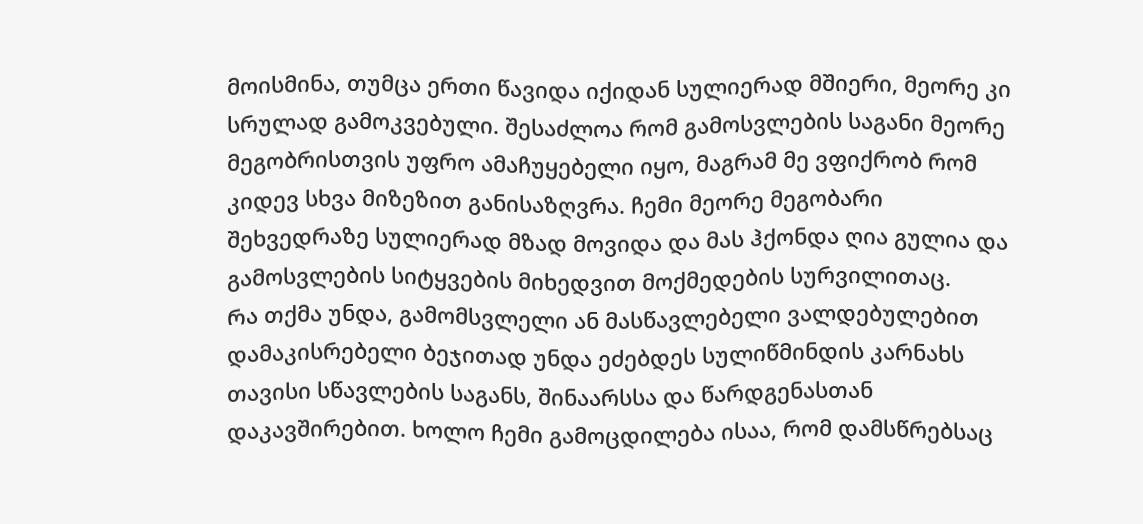მოისმინა, თუმცა ერთი წავიდა იქიდან სულიერად მშიერი, მეორე კი სრულად გამოკვებული. შესაძლოა რომ გამოსვლების საგანი მეორე მეგობრისთვის უფრო ამაჩუყებელი იყო, მაგრამ მე ვფიქრობ რომ კიდევ სხვა მიზეზით განისაზღვრა. ჩემი მეორე მეგობარი შეხვედრაზე სულიერად მზად მოვიდა და მას ჰქონდა ღია გულია და გამოსვლების სიტყვების მიხედვით მოქმედების სურვილითაც.
Რა თქმა უნდა, გამომსვლელი ან მასწავლებელი ვალდებულებით დამაკისრებელი ბეჯითად უნდა ეძებდეს სულიწმინდის კარნახს თავისი სწავლების საგანს, შინაარსსა და წარდგენასთან დაკავშირებით. ხოლო ჩემი გამოცდილება ისაა, რომ დამსწრებსაც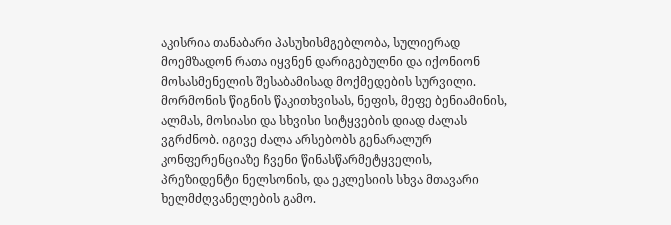აკისრია თანაბარი პასუხისმგებლობა, სულიერად მოემზადონ რათა იყვნენ დარიგებულნი და იქონიონ მოსასმენელის შესაბამისად მოქმედების სურვილი.
მორმონის წიგნის წაკითხვისას, ნეფის, მეფე ბენიამინის, ალმას, მოსიასი და სხვისი სიტყვების დიად ძალას ვგრძნობ. იგივე ძალა არსებობს გენარალურ კონფერენციაზე ჩვენი წინასწარმეტყველის, პრეზიდენტი ნელსონის, და ეკლესიის სხვა მთავარი ხელმძღვანელების გამო.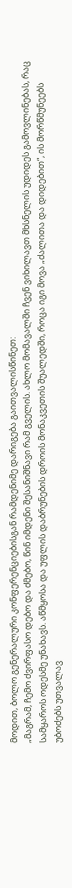მოდით, ბოლო გენერალური კონფერენციებისგან რამდენიმე დარიგება გაითვალისწინეთ:
„მაგრამ, ჩემო ძვირფასო დებო და ძმებო, წინ იმდენი შესანიშნავი რამ გველის. ახლო მომავალში ჩვენ ვიხილავთ მხსნელის უდიდეს გამოვლინებას, რაც სამყაროს ოდესმე უნახავს. აწმყოსა და უფლის დაბრუნების დროის მონაკვეთის შუალედში, როცა იგი მოვა „ძალითა და დიდებით“, ის მორწმუნეებს უბოძებს უთვალავ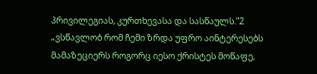პრივილეგიას, კურთხევასა და სასწაულს.”2
„ვსწავლობ რომ ჩემი ზრდა უფრო აინტერესებს მამაზეციერს როგორც იესო ქრისტეს მოწაფე,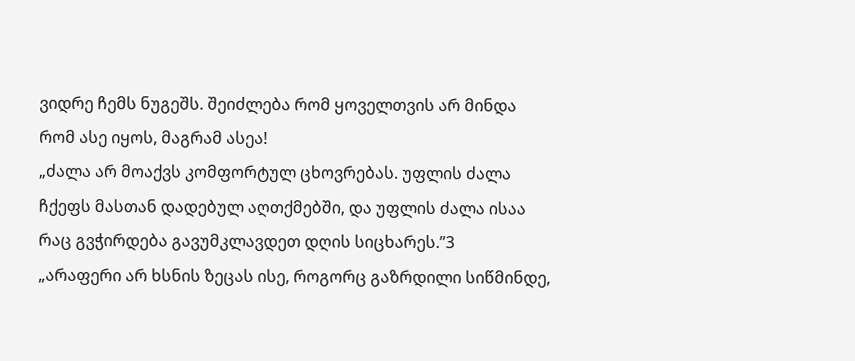ვიდრე ჩემს ნუგეშს. შეიძლება რომ ყოველთვის არ მინდა რომ ასე იყოს, მაგრამ ასეა!
„ძალა არ მოაქვს კომფორტულ ცხოვრებას. უფლის ძალა ჩქეფს მასთან დადებულ აღთქმებში, და უფლის ძალა ისაა რაც გვჭირდება გავუმკლავდეთ დღის სიცხარეს.”3
„არაფერი არ ხსნის ზეცას ისე, როგორც გაზრდილი სიწმინდე,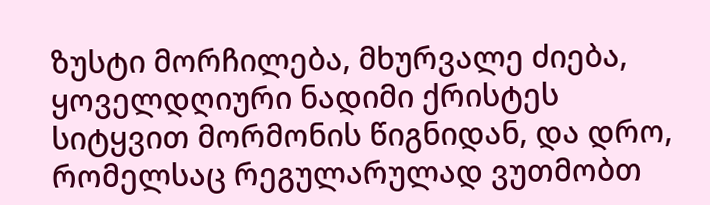ზუსტი მორჩილება, მხურვალე ძიება, ყოველდღიური ნადიმი ქრისტეს სიტყვით მორმონის წიგნიდან, და დრო, რომელსაც რეგულარულად ვუთმობთ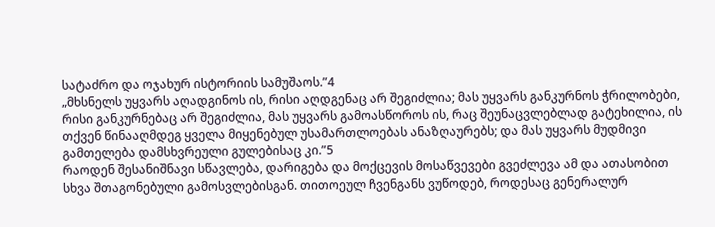სატაძრო და ოჯახურ ისტორიის სამუშაოს.”4
„მხსნელს უყვარს აღადგინოს ის, რისი აღდგენაც არ შეგიძლია; მას უყვარს განკურნოს ჭრილობები, რისი განკურნებაც არ შეგიძლია, მას უყვარს გამოასწოროს ის, რაც შეუნაცვლებლად გატეხილია, ის თქვენ წინააღმდეგ ყველა მიყენებულ უსამართლოებას ანაზღაურებს; და მას უყვარს მუდმივი გამთელება დამსხვრეული გულებისაც კი.”5
რაოდენ შესანიშნავი სწავლება, დარიგება და მოქცევის მოსაწვევები გვეძლევა ამ და ათასობით სხვა შთაგონებული გამოსვლებისგან. თითოეულ ჩვენგანს ვუწოდებ, როდესაც გენერალურ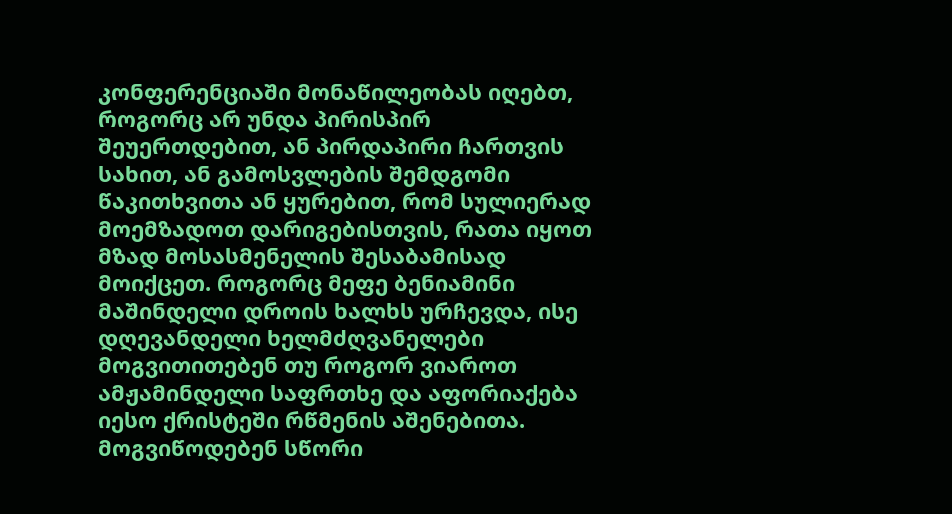კონფერენციაში მონაწილეობას იღებთ, როგორც არ უნდა პირისპირ შეუერთდებით, ან პირდაპირი ჩართვის სახით, ან გამოსვლების შემდგომი წაკითხვითა ან ყურებით, რომ სულიერად მოემზადოთ დარიგებისთვის, რათა იყოთ მზად მოსასმენელის შესაბამისად მოიქცეთ. როგორც მეფე ბენიამინი მაშინდელი დროის ხალხს ურჩევდა, ისე დღევანდელი ხელმძღვანელები მოგვითითებენ თუ როგორ ვიაროთ ამჟამინდელი საფრთხე და აფორიაქება
იესო ქრისტეში რწმენის აშენებითა. მოგვიწოდებენ სწორი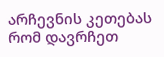არჩევნის კეთებას რომ დავრჩეთ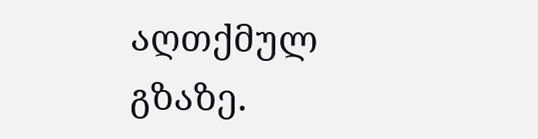აღთქმულ გზაზე.